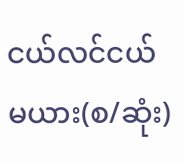ငယ်လင်ငယ်မယား(စ/ဆုံး)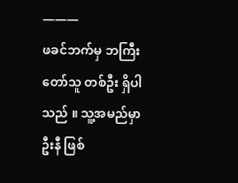———
ဖခင်ဘက်မှ ဘကြီးတော်သူ တစ်ဦး ရှိပါသည် ။ သူ့အမည်မှာ ဦးနီ ဖြစ်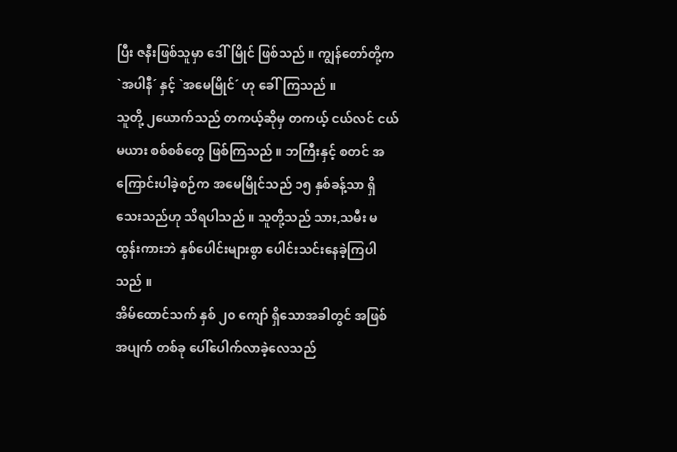ပြီး ဇနီးဖြစ်သူမှာ ဒေါ်မြိုင် ဖြစ်သည် ။ ကျွန်တော်တို့က `အပါနီ´ နှင့် `အမေမြိုင်´ ဟု ခေါ်ကြသည် ။
သူတို့ ၂ယောက်သည် တကယ့်ဆိုမှ တကယ့် ငယ်လင် ငယ်မယား စစ်စစ်တွေ ဖြစ်ကြသည် ။ ဘကြီးနှင့် စတင် အကြောင်းပါခဲ့စဉ်က အမေမြိုင်သည် ၁၅ နှစ်ခန့်သာ ရှိသေးသည်ဟု သိရပါသည် ။ သူတို့သည် သား,သမီး မထွန်းကားဘဲ နှစ်ပေါင်းများစွာ ပေါင်းသင်းနေခဲ့ကြပါသည် ။
အိမ်ထောင်သက် နှစ် ၂၀ ကျော် ရှိသောအခါတွင် အဖြစ်အပျက် တစ်ခု ပေါ်ပေါက်လာခဲ့လေသည်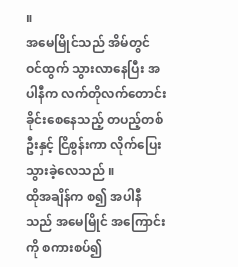။
အမေမြိုင်သည် အိမ်တွင် ဝင်ထွက် သွားလာနေပြီး အပါနီက လက်တိုလက်တောင်း ခိုင်းစေနေသည့် တပည့်တစ်ဦးနှင့် ငြိစွန်းကာ လိုက်ပြေး သွားခဲ့လေသည် ။
ထိုအချိန်က စ၍ အပါနီသည် အမေမြိုင် အကြောင်းကို စကားစပ်၍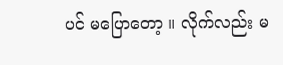ပင် မပြောတော့ ။ လိုက်လည်း မ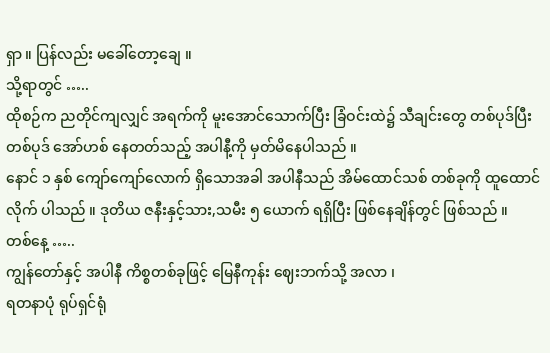ရှာ ။ ပြန်လည်း မခေါ်တော့ချေ ။
သို့ရာတွင် …..
ထိုစဉ်က ညတိုင်ကျလျှင် အရက်ကို မူးအောင်သောက်ပြီး ခြံဝင်းထဲ၌ သီချင်းတွေ တစ်ပုဒ်ပြီး တစ်ပုဒ် အော်ဟစ် နေတတ်သည့် အပါနီ့ကို မှတ်မိနေပါသည် ။
နောင် ၁ နှစ် ကျော်ကျော်လောက် ရှိသောအခါ အပါနီသည် အိမ်ထောင်သစ် တစ်ခုကို ထူထောင်လိုက် ပါသည် ။ ဒုတိယ ဇနီးနှင့်သား,သမီး ၅ ယောက် ရရှိပြီး ဖြစ်နေချိန်တွင် ဖြစ်သည် ။
တစ်နေ့ …..
ကျွန်တော်နှင့် အပါနီ ကိစ္စတစ်ခုဖြင့် မြေနီကုန်း ဈေးဘက်သို့ အလာ ၊
ရတနာပုံ ရုပ်ရှင်ရုံ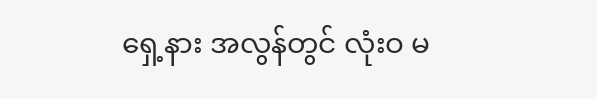ရှေ့နား အလွန်တွင် လုံးဝ မ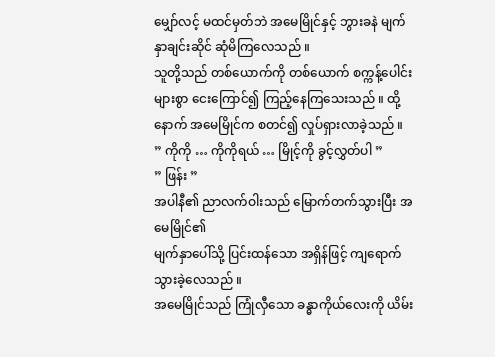မျှော်လင့် မထင်မှတ်ဘဲ အမေမြိုင်နှင့် ဘွားခနဲ မျက်နှာချင်းဆိုင် ဆုံမိကြလေသည် ။
သူတို့သည် တစ်ယောက်ကို တစ်ယောက် စက္ကန့်ပေါင်းများစွာ ငေးကြောင်၍ ကြည့်နေကြသေးသည် ။ ထို့နောက် အမေမြိုင်က စတင်၍ လှုပ်ရှားလာခဲ့သည် ။
” ကိုကို … ကိုကိုရယ် … မြိုင့်ကို ခွင့်လွှတ်ပါ ”
” ဖြန်း ”
အပါနီ၏ ညာလက်ဝါးသည် မြောက်တက်သွားပြီး အမေမြိုင်၏
မျက်နှာပေါ်သို့ ပြင်းထန်သော အရှိန်ဖြင့် ကျရောက်သွားခဲ့လေသည် ။
အမေမြိုင်သည် ကြုံလှီသော ခန္ဓာကိုယ်လေးကို ယိမ်း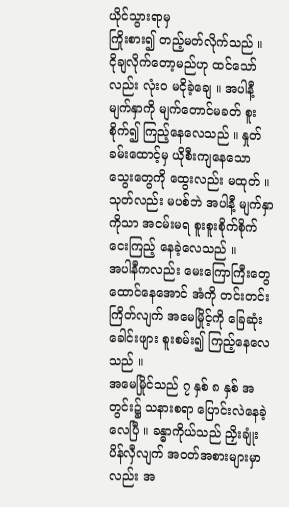ယိုင်သွားရာမှ
ကြိုးစား၍ တည့်မတ်လိုက်သည် ။ ငိုချလိုက်တော့မည်ဟု ထင်သော်
လည်း လုံးဝ မငိုခဲ့ချေ ။ အပါနီ့ မျက်နှာကို မျက်တောင်မခတ် စူးစိုက်၍ ကြည့်နေလေသည် ။ နှုတ်ခမ်းထောင့်မှ ယိုစီးကျနေသော သွေးတွေကို ထွေးလည်း မထုတ် ။ သုတ်လည်း မပစ်ဘဲ အပါနီ့ မျက်နှာကိုသာ အငမ်းမရ စူးစူးစိုက်စိုက် ငေးကြည့် နေခဲ့လေသည် ။
အပါနီကလည်း မေးကြောကြီးတွေ ထောင်နေအောင် အံကို တင်းတင်းကြိတ်လျက် အမေမြိုင့်ကို ခြေဆုံးခေါင်းဖျား စူးစမ်း၍ ကြည့်နေလေသည် ။
အမေမြိုင်သည် ၇ နှစ် ၈ နှစ် အတွင်း၌ သနားစရာ ပြောင်းလဲနေခဲ့
လေပြီ ။ ခန္ဓာကိုယ်သည် ညှိးချုံး ပိန်လှီလျက် အဝတ်အစားများမှာ
လည်း အ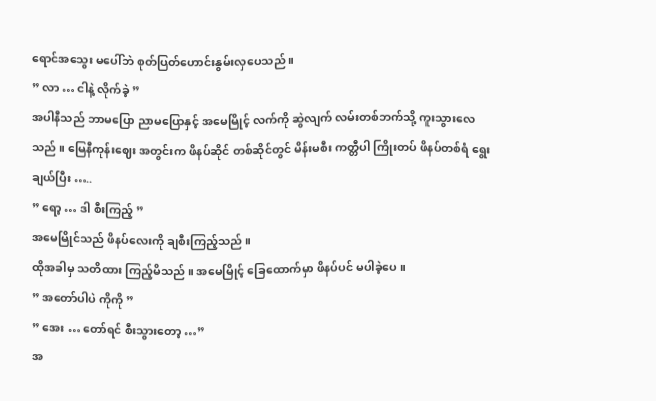ရောင်အသွေး မပေါ်ဘဲ စုတ်ပြတ်ဟောင်းနွမ်းလှပေသည် ။
” လာ … ငါနဲ့ လိုက်ခဲ့ ”
အပါနီသည် ဘာမပြော ညာမပြောနှင့် အမေမြိုင့် လက်ကို ဆွဲလျက် လမ်းတစ်ဘက်သို့ ကူးသွားလေသည် ။ မြေနီကုန်းဈေး အတွင်းက ဖိနပ်ဆိုင် တစ်ဆိုင်တွင် မိန်းမစီး ကတ္တီပါ ကြိုးတပ် ဖိနပ်တစ်ရံ ရွေးချယ်ပြီး …..
” ရော့ … ဒါ စီးကြည့် ”
အမေမြိုင်သည် ဖိနပ်လေးကို ချစီးကြည့်သည် ။
ထိုအခါမှ သတိထား ကြည့်မိသည် ။ အမေမြိုင့် ခြေထောက်မှာ ဖိနပ်ပင် မပါခဲ့ပေ ။
” အတော်ပါပဲ ကိုကို ”
” အေး … တော်ရင် စီးသွားတော့ …”
အ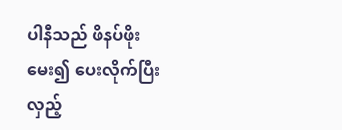ပါနီသည် ဖိနပ်ဖိုး မေး၍ ပေးလိုက်ပြီး လှည့်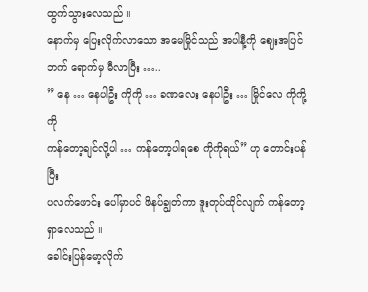ထွက်သွားလေသည် ။
နောက်မှ ပြေးလိုက်လာသော အမေမြိုင်သည် အပါနီ့ကို ဈေးအပြင်
ဘက် ရောက်မှ မီလာပြီး …..
” နေ … နေပါဦး ကိုကို … ခဏလေး နေပါဦး … မြိုင်လေ ကိုကို့ကို
ကန်တော့ချင်လို့ပါ … ကန်တော့ပါရစေ ကိုကိုရယ်” ဟု တောင်းပန်ပြီး
ပလက်ဖောင်း ပေါ်မှာပင် ဖိနပ်ချွတ်ကာ ဒူးတုပ်ထိုင်လျက် ကန်တော့
ရှာလေသည် ။
ခေါင်းပြန်မော့လိုက်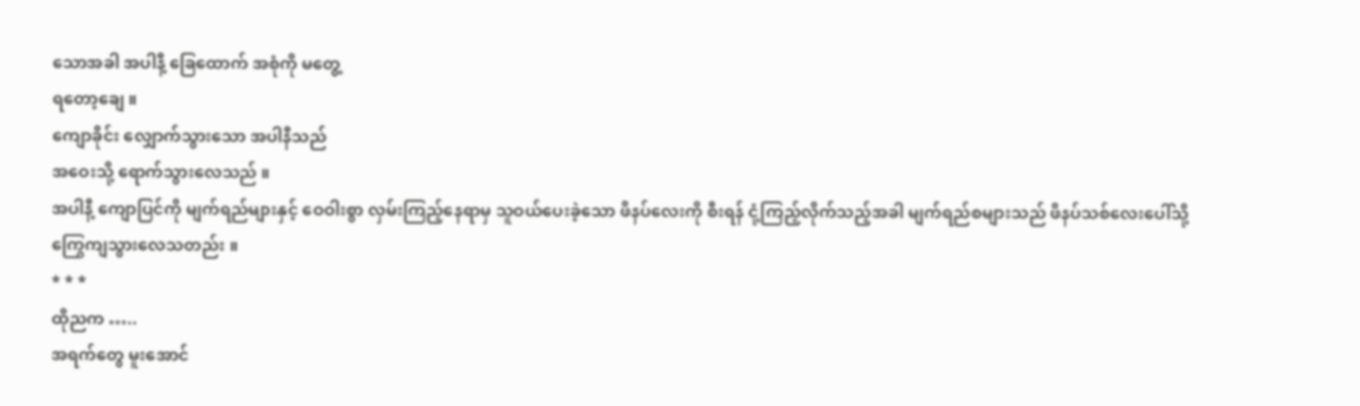သောအခါ အပါနီ့ ခြေထောက် အစုံကို မတွေ့
ရတော့ချေ ။
ကျောခိုင်း လျှောက်သွားသော အပါနီသည်
အဝေးသို့ ရောက်သွားလေသည် ။
အပါနီ့ ကျောပြင်ကို မျက်ရည်များနှင့် ဝေဝါးစွာ လှမ်းကြည့်နေရာမှ သူဝယ်ပေးခဲ့သော ဖိနပ်လေးကို စီးရန် ငုံ့ကြည့်လိုက်သည့်အခါ မျက်ရည်စများသည် ဖိနပ်သစ်လေးပေါ်သို့ ကြွေကျသွားလေသတည်း ။
* * *
ထိုညက …..
အရက်တွေ မူးအောင်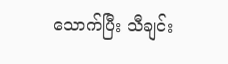သောက်ပြီး သီချင်း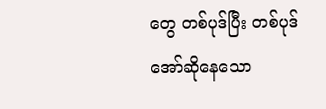တွေ တစ်ပုဒ်ပြီး တစ်ပုဒ်
အော်ဆိုနေသော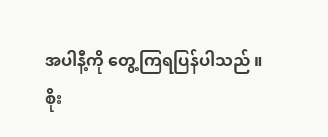အပါနီ့ကို တွေ့ကြရပြန်ပါသည် ။
စိုး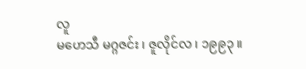လူ
မဟေသီ မဂ္ဂဇင်း ၊ ဇူလိုင်လ ၊ ၁၉၉၃ ။